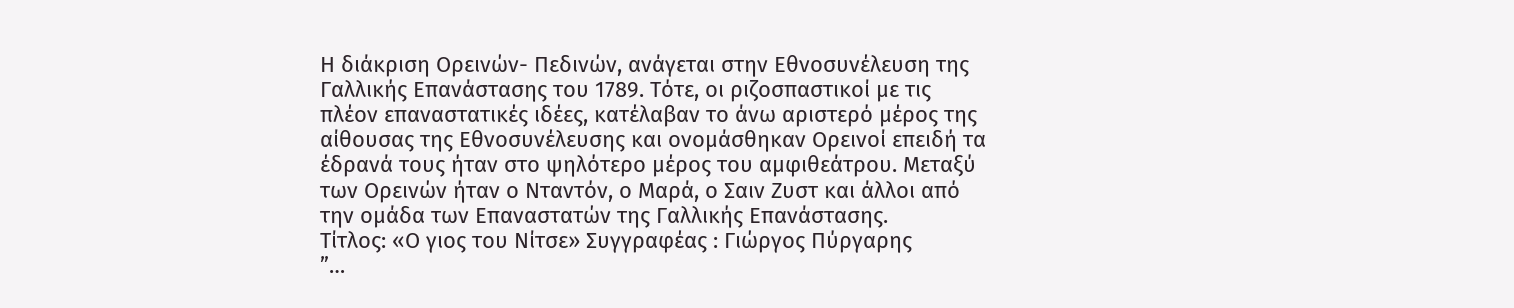Η διάκριση Ορεινών- Πεδινών, ανάγεται στην Εθνοσυνέλευση της Γαλλικής Επανάστασης του 1789. Τότε, οι ριζοσπαστικοί με τις πλέον επαναστατικές ιδέες, κατέλαβαν το άνω αριστερό μέρος της αίθουσας της Εθνοσυνέλευσης και ονομάσθηκαν Ορεινοί επειδή τα έδρανά τους ήταν στο ψηλότερο μέρος του αμφιθεάτρου. Μεταξύ των Ορεινών ήταν ο Νταντόν, ο Μαρά, ο Σαιν Ζυστ και άλλοι από την ομάδα των Επαναστατών της Γαλλικής Επανάστασης.
Τίτλος: «Ο γιος του Νίτσε» Συγγραφέας : Γιώργος Πύργαρης
”…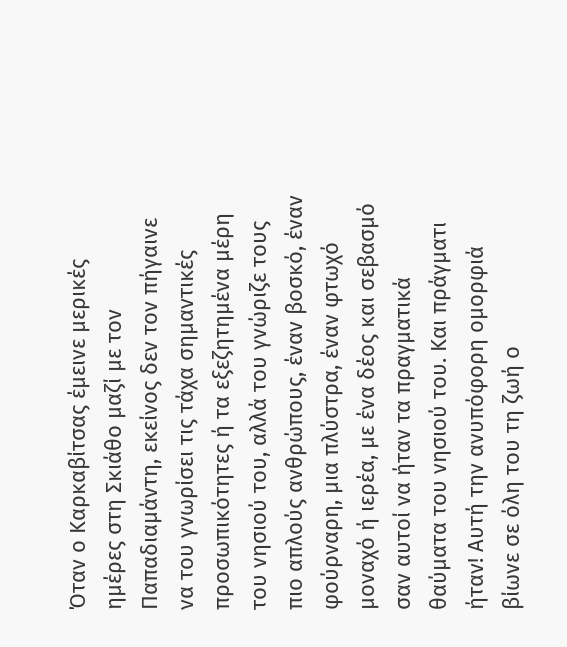Όταν ο Καρκαβίτσας έμεινε μερικές ημέρες στη Σκιάθο μαζί με τον Παπαδιαμάντη, εκείνος δεν τον πήγαινε να του γνωρίσει τις τάχα σημαντικές προσωπικότητες ή τα εξεζητημένα μέρη του νησιού του, αλλά του γνώριζε τους πιο απλούς ανθρώπους, έναν βοσκό, έναν φούρναρη, μια πλύστρα, έναν φτωχό μοναχό ή ιερέα, με ένα δέος και σεβασμό σαν αυτοί να ήταν τα πραγματικά θαύματα του νησιού του. Και πράγματι ήταν! Αυτή την ανυπόφορη ομορφιά βίωνε σε όλη του τη ζωή ο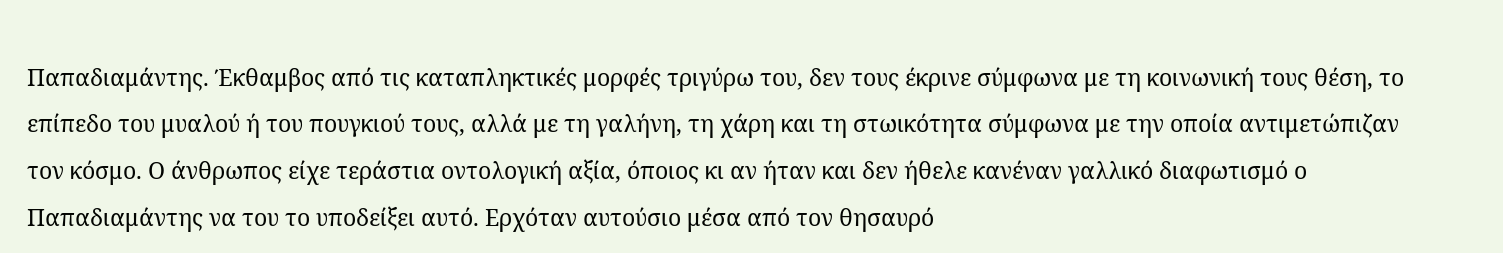Παπαδιαμάντης. Έκθαμβος από τις καταπληκτικές μορφές τριγύρω του, δεν τους έκρινε σύμφωνα με τη κοινωνική τους θέση, το επίπεδο του μυαλού ή του πουγκιού τους, αλλά με τη γαλήνη, τη χάρη και τη στωικότητα σύμφωνα με την οποία αντιμετώπιζαν τον κόσμο. Ο άνθρωπος είχε τεράστια οντολογική αξία, όποιος κι αν ήταν και δεν ήθελε κανέναν γαλλικό διαφωτισμό ο Παπαδιαμάντης να του το υποδείξει αυτό. Ερχόταν αυτούσιο μέσα από τον θησαυρό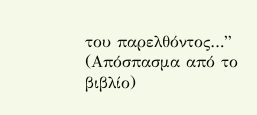του παρελθόντος…” (Απόσπασμα από το βιβλίο)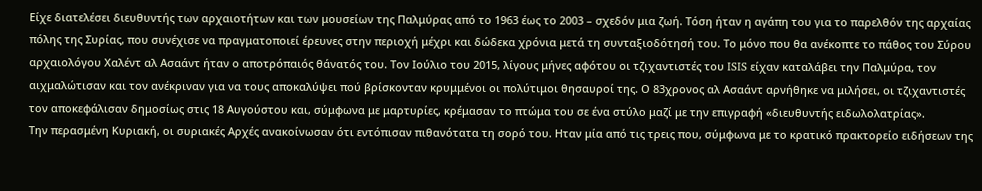Είχε διατελέσει διευθυντής των αρχαιοτήτων και των μουσείων της Παλμύρας από το 1963 έως το 2003 – σχεδόν μια ζωή. Τόση ήταν η αγάπη του για το παρελθόν της αρχαίας πόλης της Συρίας, που συνέχισε να πραγματοποιεί έρευνες στην περιοχή μέχρι και δώδεκα χρόνια μετά τη συνταξιοδότησή του. Το μόνο που θα ανέκοπτε το πάθος του Σύρου αρχαιολόγου Χαλέντ αλ Ασαάντ ήταν ο αποτρόπαιός θάνατός του. Τον Ιούλιο του 2015, λίγους μήνες αφότου οι τζιχαντιστές του ISIS είχαν καταλάβει την Παλμύρα, τον αιχμαλώτισαν και τον ανέκριναν για να τους αποκαλύψει πού βρίσκονταν κρυμμένοι οι πολύτιμοι θησαυροί της. Ο 83χρονος αλ Ασαάντ αρνήθηκε να μιλήσει, οι τζιχαντιστές τον αποκεφάλισαν δημοσίως στις 18 Αυγούστου και, σύμφωνα με μαρτυρίες, κρέμασαν το πτώμα του σε ένα στύλο μαζί με την επιγραφή «διευθυντής ειδωλολατρίας».
Την περασμένη Κυριακή, οι συριακές Αρχές ανακοίνωσαν ότι εντόπισαν πιθανότατα τη σορό του. Ηταν μία από τις τρεις που, σύμφωνα με το κρατικό πρακτορείο ειδήσεων της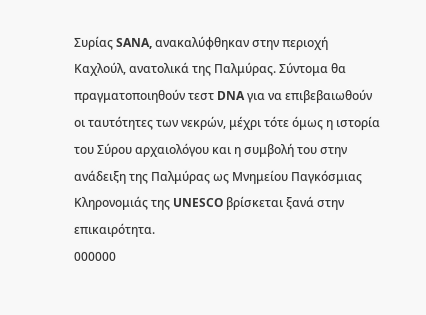Συρίας SANA, ανακαλύφθηκαν στην περιοχή Καχλούλ, ανατολικά της Παλμύρας. Σύντομα θα πραγματοποιηθούν τεστ DNA για να επιβεβαιωθούν οι ταυτότητες των νεκρών, μέχρι τότε όμως η ιστορία του Σύρου αρχαιολόγου και η συμβολή του στην ανάδειξη της Παλμύρας ως Μνημείου Παγκόσμιας Κληρονομιάς της UNESCO βρίσκεται ξανά στην επικαιρότητα.
000000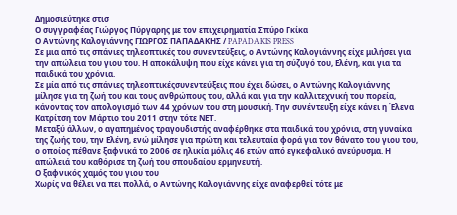Δημοσιεύτηκε στισ
Ο συγγραφέας Γιώργος Πύργαρης με τον επιχειρηματία Σπύρο Γκίκα
Ο Αντώνης Καλογιάννης ΓΙΩΡΓΟΣ ΠΑΠΑΔΑΚΗΣ / PAPADAKIS PRESS
Σε μια από τις σπάνιες τηλεοπτικές του συνεντεύξεις, ο Αντώνης Καλογιάννης είχε μιλήσει για την απώλεια του γιου του. Η αποκάλυψη που είχε κάνει για τη σύζυγό του, Ελένη, και για τα παιδικά του χρόνια.
Σε μία από τις σπάνιες τηλεοπτικέςσυνεντεύξεις που έχει δώσει, ο Αντώνης Καλογιάννης μίλησε για τη ζωή του και τους ανθρώπους του, αλλά και για την καλλιτεχνική του πορεία, κάνοντας τον απολογισμό των 44 χρόνων του στη μουσική. Την συνέντευξη είχε κάνει η Έλενα Κατρίτση τον Μάρτιο του 2011 στην τότε ΝΕΤ.
Μεταξύ άλλων, ο αγαπημένος τραγουδιστής αναφέρθηκε στα παιδικά του χρόνια, στη γυναίκα της ζωής του, την Ελένη, ενώ μίλησε για πρώτη και τελευταία φορά για τον θάνατο του γιου του, ο οποίος πέθανε ξαφνικά το 2006 σε ηλικία μόλις 46 ετών από εγκεφαλικό ανεύρυσμα. Η απώλειά του καθόρισε τη ζωή του σπουδαίου ερμηνευτή.
Ο ξαφνικός χαμός του γιου του
Χωρίς να θέλει να πει πολλά, ο Αντώνης Καλογιάννης είχε αναφερθεί τότε με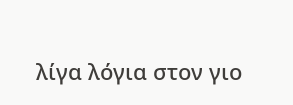λίγα λόγια στον γιο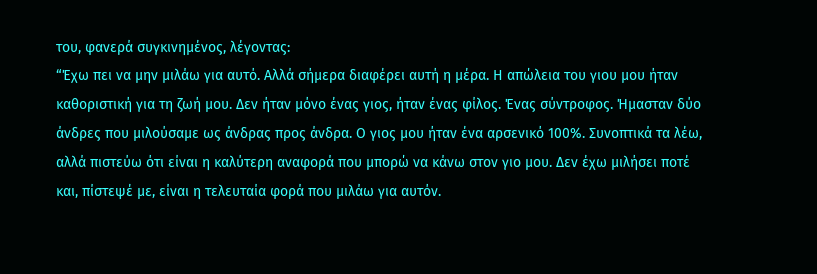του, φανερά συγκινημένος, λέγοντας:
“Έχω πει να μην μιλάω για αυτό. Αλλά σήμερα διαφέρει αυτή η μέρα. Η απώλεια του γιου μου ήταν καθοριστική για τη ζωή μου. Δεν ήταν μόνο ένας γιος, ήταν ένας φίλος. Ένας σύντροφος. Ήμασταν δύο άνδρες που μιλούσαμε ως άνδρας προς άνδρα. Ο γιος μου ήταν ένα αρσενικό 100%. Συνοπτικά τα λέω, αλλά πιστεύω ότι είναι η καλύτερη αναφορά που μπορώ να κάνω στον γιο μου. Δεν έχω μιλήσει ποτέ και, πίστεψέ με, είναι η τελευταία φορά που μιλάω για αυτόν.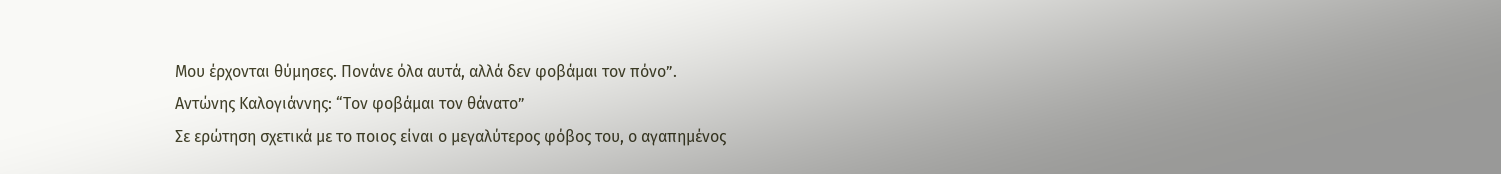Μου έρχονται θύμησες. Πονάνε όλα αυτά, αλλά δεν φοβάμαι τον πόνο”.
Αντώνης Καλογιάννης: “Τον φοβάμαι τον θάνατο”
Σε ερώτηση σχετικά με το ποιος είναι ο μεγαλύτερος φόβος του, ο αγαπημένος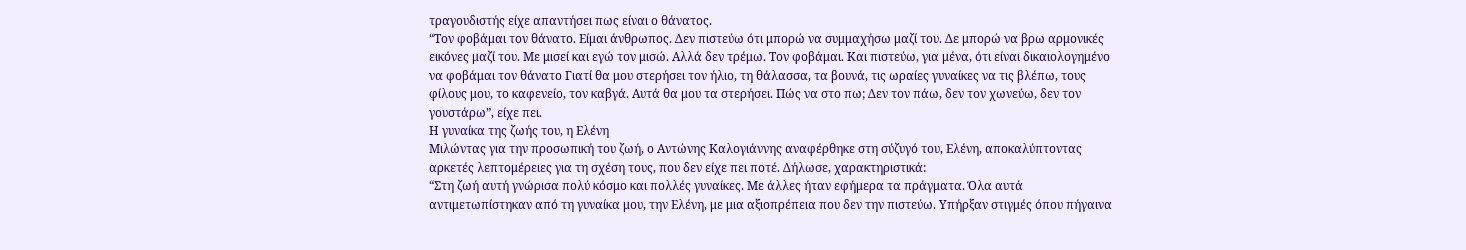τραγουδιστής είχε απαντήσει πως είναι ο θάνατος.
“Τον φοβάμαι τον θάνατο. Είμαι άνθρωπος. Δεν πιστεύω ότι μπορώ να συμμαχήσω μαζί του. Δε μπορώ να βρω αρμονικές εικόνες μαζί του. Με μισεί και εγώ τον μισώ. Αλλά δεν τρέμω. Τον φοβάμαι. Και πιστεύω, για μένα, ότι είναι δικαιολογημένο να φοβάμαι τον θάνατο Γιατί θα μου στερήσει τον ήλιο, τη θάλασσα, τα βουνά, τις ωραίες γυναίκες να τις βλέπω, τους φίλους μου, το καφενείο, τον καβγά. Αυτά θα μου τα στερήσει. Πώς να στο πω; Δεν τον πάω, δεν τον χωνεύω, δεν τον γουστάρω”, είχε πει.
Η γυναίκα της ζωής του, η Ελένη
Μιλώντας για την προσωπική του ζωή, ο Αντώνης Καλογιάννης αναφέρθηκε στη σύζυγό του, Ελένη, αποκαλύπτοντας αρκετές λεπτομέρειες για τη σχέση τους, που δεν είχε πει ποτέ. Δήλωσε, χαρακτηριστικά:
“Στη ζωή αυτή γνώρισα πολύ κόσμο και πολλές γυναίκες. Με άλλες ήταν εφήμερα τα πράγματα. Όλα αυτά αντιμετωπίστηκαν από τη γυναίκα μου, την Ελένη, με μια αξιοπρέπεια που δεν την πιστεύω. Υπήρξαν στιγμές όπου πήγαινα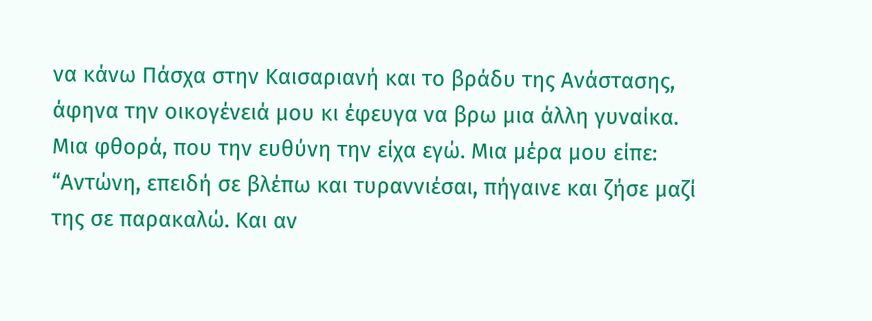να κάνω Πάσχα στην Καισαριανή και το βράδυ της Ανάστασης, άφηνα την οικογένειά μου κι έφευγα να βρω μια άλλη γυναίκα. Μια φθορά, που την ευθύνη την είχα εγώ. Μια μέρα μου είπε: “Αντώνη, επειδή σε βλέπω και τυραννιέσαι, πήγαινε και ζήσε μαζί της σε παρακαλώ. Και αν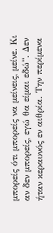μπορείς ότι μπορείς να μείνεις, μείνε. Κι αν δεν μπορείς, εγώ θα είμαι εδώ”. Δεν ήταν κεραυνός εν αιθρία. Την περίμενα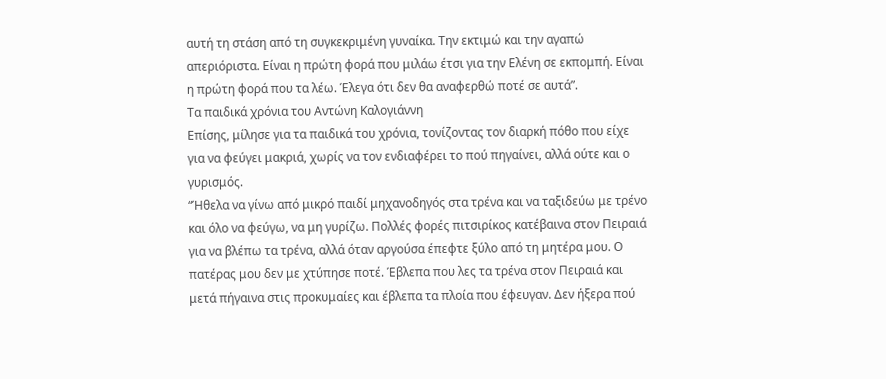αυτή τη στάση από τη συγκεκριμένη γυναίκα. Την εκτιμώ και την αγαπώ απεριόριστα. Είναι η πρώτη φορά που μιλάω έτσι για την Ελένη σε εκπομπή. Είναι η πρώτη φορά που τα λέω. Έλεγα ότι δεν θα αναφερθώ ποτέ σε αυτά”.
Τα παιδικά χρόνια του Αντώνη Καλογιάννη
Επίσης, μίλησε για τα παιδικά του χρόνια, τονίζοντας τον διαρκή πόθο που είχε για να φεύγει μακριά, χωρίς να τον ενδιαφέρει το πού πηγαίνει, αλλά ούτε και ο γυρισμός.
“Ήθελα να γίνω από μικρό παιδί μηχανοδηγός στα τρένα και να ταξιδεύω με τρένο και όλο να φεύγω, να μη γυρίζω. Πολλές φορές πιτσιρίκος κατέβαινα στον Πειραιά για να βλέπω τα τρένα, αλλά όταν αργούσα έπεφτε ξύλο από τη μητέρα μου. Ο πατέρας μου δεν με χτύπησε ποτέ. Έβλεπα που λες τα τρένα στον Πειραιά και μετά πήγαινα στις προκυμαίες και έβλεπα τα πλοία που έφευγαν. Δεν ήξερα πού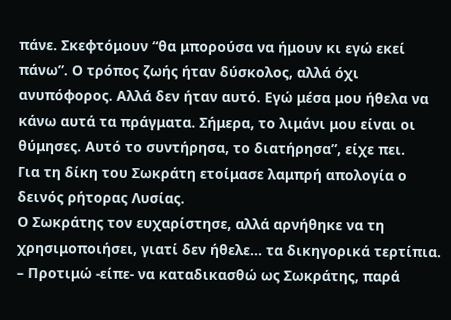πάνε. Σκεφτόμουν “θα μπορούσα να ήμουν κι εγώ εκεί πάνω”. Ο τρόπος ζωής ήταν δύσκολος, αλλά όχι ανυπόφορος. Αλλά δεν ήταν αυτό. Εγώ μέσα μου ήθελα να κάνω αυτά τα πράγματα. Σήμερα, το λιμάνι μου είναι οι θύμησες. Αυτό το συντήρησα, το διατήρησα”, είχε πει.
Για τη δίκη του Σωκράτη ετοίμασε λαμπρή απολογία ο δεινός ρήτορας Λυσίας.
Ο Σωκράτης τον ευχαρίστησε, αλλά αρνήθηκε να τη χρησιμοποιήσει, γιατί δεν ήθελε… τα δικηγορικά τερτίπια. – Προτιμώ -είπε- να καταδικασθώ ως Σωκράτης, παρά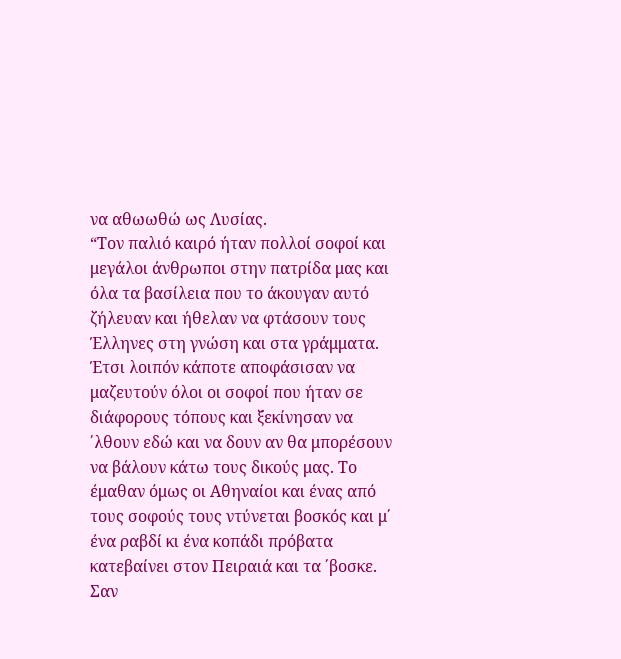να αθωωθώ ως Λυσίας.
“Τον παλιό καιρό ήταν πολλοί σοφοί και μεγάλοι άνθρωποι στην πατρίδα μας και όλα τα βασίλεια που το άκουγαν αυτό ζήλευαν και ήθελαν να φτάσουν τους Έλληνες στη γνώση και στα γράμματα. Έτσι λοιπόν κάποτε αποφάσισαν να μαζευτούν όλοι οι σοφοί που ήταν σε διάφορους τόπους και ξεκίνησαν να ΄λθουν εδώ και να δουν αν θα μπορέσουν να βάλουν κάτω τους δικούς μας. Το έμαθαν όμως οι Αθηναίοι και ένας από τους σοφούς τους ντύνεται βοσκός και μ΄ ένα ραβδί κι ένα κοπάδι πρόβατα κατεβαίνει στον Πειραιά και τα ΄βοσκε. Σαν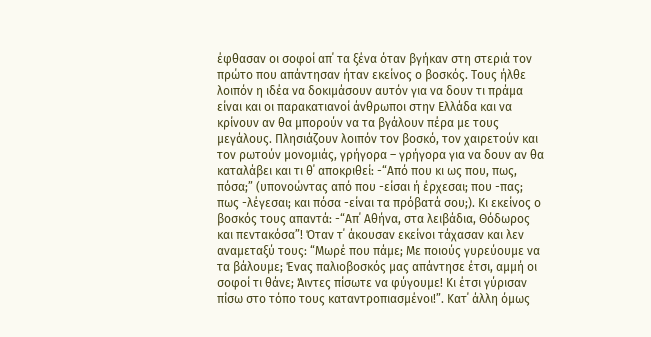έφθασαν οι σοφοί απ΄ τα ξένα όταν βγήκαν στη στεριά τον πρώτο που απάντησαν ήταν εκείνος ο βοσκός. Τους ήλθε λοιπόν η ιδέα να δοκιμάσουν αυτόν για να δουν τι πράμα είναι και οι παρακατιανοί άνθρωποι στην Ελλάδα και να κρίνουν αν θα μπορούν να τα βγάλουν πέρα με τους μεγάλους. Πλησιάζουν λοιπόν τον βοσκό, τον χαιρετούν και τον ρωτούν μονομιάς, γρήγορα – γρήγορα για να δουν αν θα καταλάβει και τι θ΄ αποκριθεί: -“Από που κι ως που, πως, πόσα;” (υπονοώντας από που -είσαι ή έρχεσαι; που -πας; πως -λέγεσαι; και πόσα -είναι τα πρόβατά σου;). Κι εκείνος ο βοσκός τους απαντά: -“Απ΄ Αθήνα, στα λειβάδια, Θόδωρος και πεντακόσα”! Όταν τ΄ άκουσαν εκείνοι τάχασαν και λεν αναμεταξύ τους: “Μωρέ που πάμε; Με ποιούς γυρεύουμε να τα βάλουμε; Ένας παλιοβοσκός μας απάντησε έτσι, αμμή οι σοφοί τι θάνε; Άιντες πίσωτε να φύγουμε! Κι έτσι γύρισαν πίσω στο τόπο τους καταντροπιασμένοι!”. Κατ΄ άλλη όμως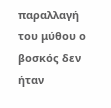παραλλαγή του μύθου ο βοσκός δεν ήταν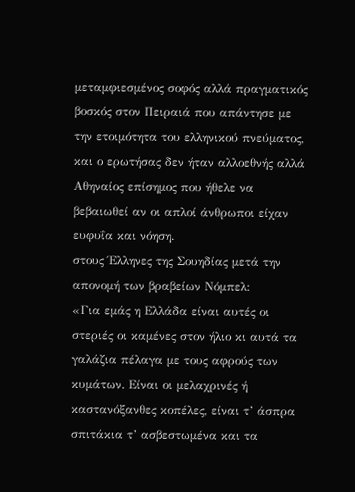μεταμφιεσμένος σοφός αλλά πραγματικός βοσκός στον Πειραιά που απάντησε με την ετοιμότητα του ελληνικού πνεύματος, και ο ερωτήσας δεν ήταν αλλοεθνής αλλά Αθηναίος επίσημος που ήθελε να βεβαιωθεί αν οι απλοί άνθρωποι είχαν ευφυΐα και νόηση.
στους Έλληνες της Σουηδίας μετά την απονομή των βραβείων Νόμπελ:
«Για εμάς η Ελλάδα είναι αυτές οι στεριές οι καμένες στον ήλιο κι αυτά τα γαλάζια πέλαγα με τους αφρούς των κυμάτων. Είναι οι μελαχρινές ή καστανόξανθες κοπέλες, είναι τ’ άσπρα σπιτάκια τ’ ασβεστωμένα και τα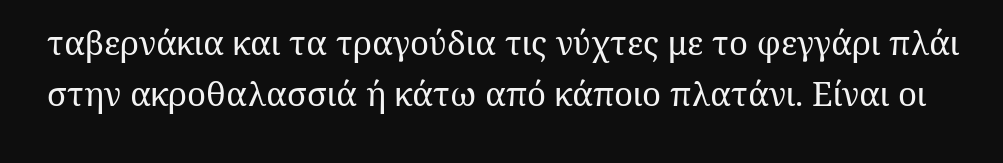ταβερνάκια και τα τραγούδια τις νύχτες με το φεγγάρι πλάι στην ακροθαλασσιά ή κάτω από κάποιο πλατάνι. Είναι οι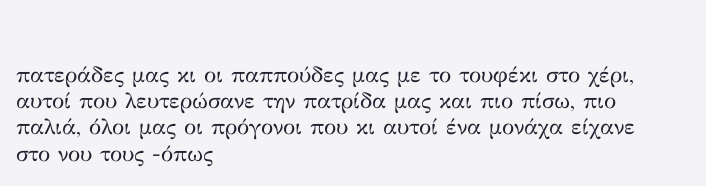πατεράδες μας κι οι παππούδες μας με το τουφέκι στο χέρι, αυτοί που λευτερώσανε την πατρίδα μας και πιο πίσω, πιο παλιά, όλοι μας οι πρόγονοι που κι αυτοί ένα μονάχα είχανε στο νου τους -όπως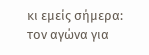κι εμείς σήμερα: τον αγώνα για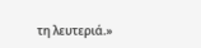τη λευτεριά.»